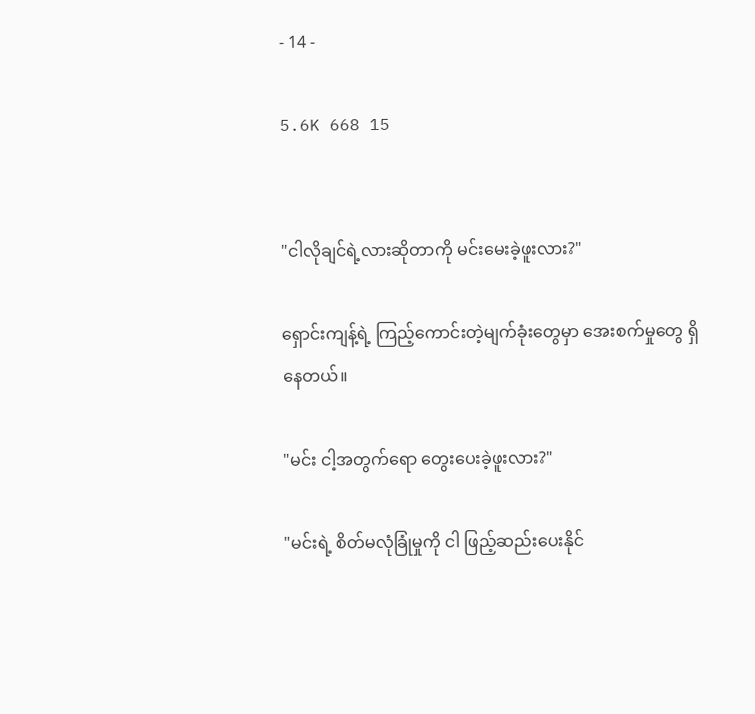- 14 -

5.6K 668 15


"ငါလိုချင်ရဲ့လားဆိုတာကို မင်းမေးခဲ့ဖူးလား?"

ရှောင်းကျန့်ရဲ့ ကြည့်ကောင်းတဲ့မျက်ခုံးတွေမှာ အေးစက်မှုတွေ ရှိနေတယ်။

"မင်း ငါ့အတွက်ရော တွေးပေးခဲ့ဖူးလား?"

"မင်းရဲ့ စိတ်မလုံခြုံမှုကို ငါ ဖြည့်ဆည်းပေးနိုင်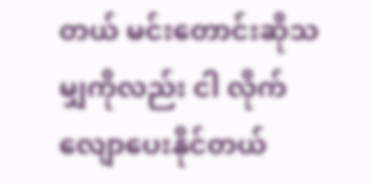တယ် မင်းတောင်းဆိုသမျှကိုလည်း ငါ လိုက်လျောပေးနိုင်တယ်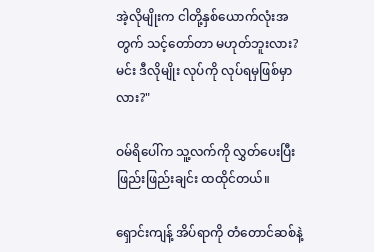အဲ့လိုမျိုးက ငါတို့နှစ်ယောက်လုံးအတွက် သင့်တော်တာ မဟုတ်ဘူးလား? မင်း ဒီလိုမျိုး လုပ်ကို လုပ်ရမှဖြစ်မှာလား?"

ဝမ်ရိပေါ်က သူ့လက်ကို လွှတ်ပေးပြီး ဖြည်းဖြည်းချင်း ထထိုင်တယ်။

ရှောင်းကျန့် အိပ်ရာကို တံတောင်ဆစ်နဲ့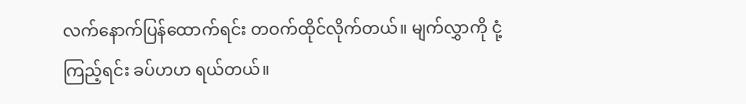လက်နောက်ပြန်ထောက်ရင်း တဝက်ထိုင်လိုက်တယ်။ မျက်လွှာကို ငုံ့ကြည့်ရင်း ခပ်ဟဟ ရယ်တယ်။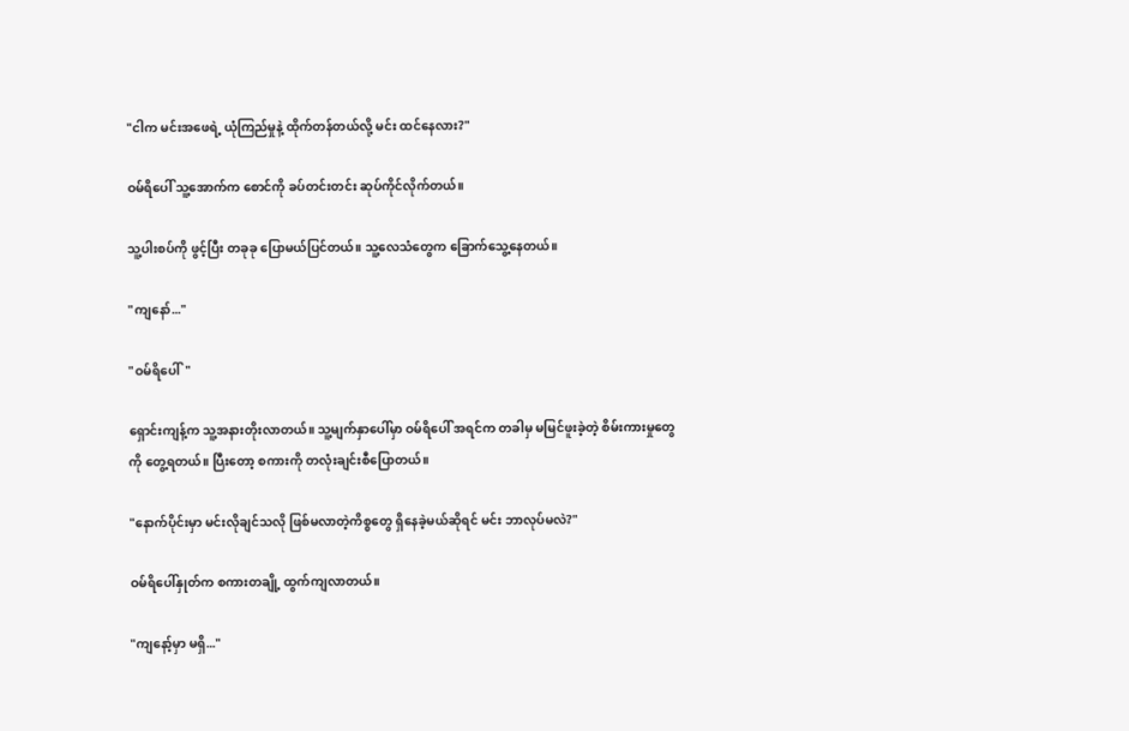"ငါက မင်းအဖေရဲ့ ယုံကြည်မှုနဲ့ ထိုက်တန်တယ်လို့ မင်း ထင်နေလား?"

ဝမ်ရိပေါ် သူ့အောက်က စောင်ကို ခပ်တင်းတင်း ဆုပ်ကိုင်လိုက်တယ်။

သူ့ပါးစပ်ကို ဖွင့်ပြီး တခုခု ပြောမယ်ပြင်တယ်။ သူ့လေသံတွေက ခြောက်သွေ့နေတယ်။

"ကျနော်..."

"ဝမ်ရိပေါ်"

ရှောင်းကျန့်က သူ့အနားတိုးလာတယ်။ သူ့မျက်နှာပေါ်မှာ ဝမ်ရိပေါ် အရင်က တခါမှ မမြင်ဖူးခဲ့တဲ့ စိမ်းကားမှုတွေကို တွေ့ရတယ်။ ပြီးတော့ စကားကို တလုံးချင်းစီပြောတယ်။

"နောက်ပိုင်းမှာ မင်းလိုချင်သလို ဖြစ်မလာတဲ့ကိစ္စတွေ ရှိနေခဲ့မယ်ဆိုရင် မင်း ဘာလုပ်မလဲ?"

ဝမ်ရိပေါ်နှုတ်က စကားတချို့ ထွက်ကျလာတယ်။

"ကျနော့်မှာ မရှိ..."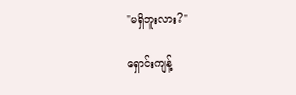"မရှိဘူးလား?"

ရှောင်းကျန့်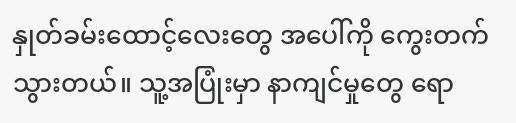နှုတ်ခမ်းထောင့်လေးတွေ အပေါ်ကို ကွေးတက်သွားတယ်။ သူ့အပြုံးမှာ နာကျင်မှုတွေ ရော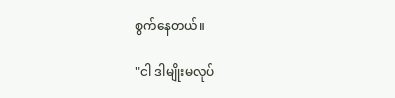စွက်နေတယ်။

"ငါ ဒါမျိုးမလုပ်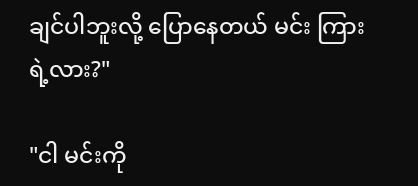ချင်ပါဘူးလို့ ပြောနေတယ် မင်း ကြားရဲ့လား?"

"ငါ မင်းကို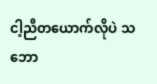ငါ့ညီတယောက်လိုပဲ သဘော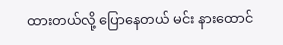ထားတယ်လို့ ပြောနေတယ် မင်း နားထောင်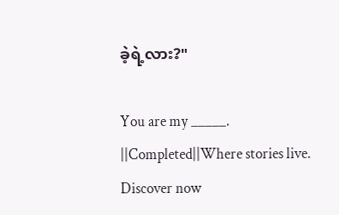ခဲ့ရဲ့လား?"

You are my _____. ||Completed||Where stories live. Discover now